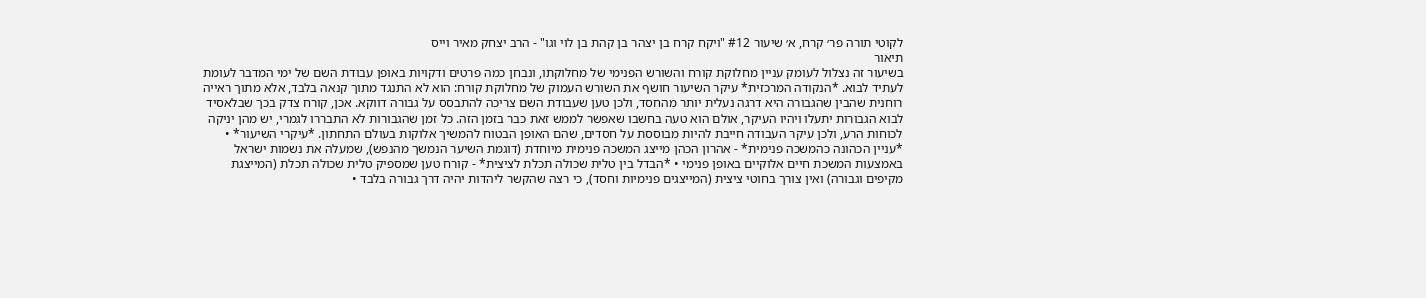לקוטי תורה פר׳ קרח, א׳ שיעור #12 "ויקח קרח בן יצהר בן קהת בן לוי וגו" - הרב יצחק מאיר וייס
תיאור
בשיעור זה נצלול לעומק עניין מחלוקת קורח והשורש הפנימי של מחלוקתו, ונבחן כמה פרטים ודקויות באופן עבודת השם של ימי המדבר לעומת לעתיד לבוא. *הנקודה המרכזית* עיקר השיעור חושף את השורש העמוק של מחלוקת קורח: הוא לא התנגד מתוך קנאה בלבד, אלא מתוך ראייה רוחנית שהבין שהגבורה היא דרגה נעלית יותר מהחסד, ולכן טען שעבודת השם צריכה להתבסס על גבורה דווקא. אכן, קורח צדק בכך שבלאסיד לבוא הגבורות יתעלו ויהיו העיקר, אולם הוא טעה בחשבו שאפשר לממש זאת כבר בזמן הזה. כל זמן שהגבורות לא התבררו לגמרי, יש מהן יניקה לכוחות הרע, ולכן עיקר העבודה חייבת להיות מבוססת על חסדים, שהם האופן הבטוח להמשיך אלוקות בעולם התחתון. *עיקרי השיעור* • *עניין הכהונה כהמשכה פנימית* - אהרון הכהן מייצג המשכה פנימית מיוחדת (דוגמת השיער הנמשך מהנפש), שמעלה את נשמות ישראל באמצעות המשכת חיים אלוקיים באופן פנימי • *הבדל בין טלית שכולה תכלת לציצית* - קורח טען שמספיק טלית שכולה תכלת (המייצגת מקיפים וגבורה) ואין צורך בחוטי ציצית (המייצגים פנימיות וחסד), כי רצה שהקשר ליהדות יהיה דרך גבורה בלבד •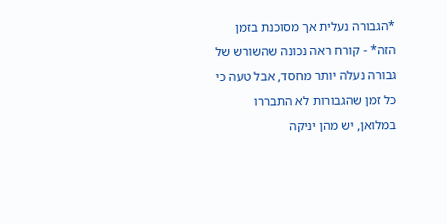*הגבורה נעלית אך מסוכנת בזמן הזה* - קורח ראה נכונה שהשורש של גבורה נעלה יותר מחסד, אבל טעה כי כל זמן שהגבורות לא התבררו במלואן, יש מהן יניקה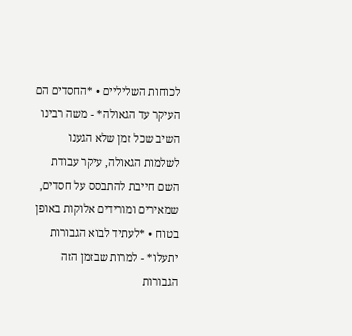לכוחות השליליים • *החסדים הם העיקר עד הגאולה* - משה רבינו השיב שכל זמן שלא הגענו לשלמות הגאולה, עיקר עבודת השם חייבת להתבסס על חסדים, שמאירים ומורידים אלוקות באופן בטוח • *לעתיד לבוא הגבורות יתעלו* - למרות שבזמן הזה הגבורות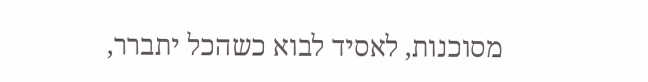מסוכנות, לאסיד לבוא כשהכל יתברר,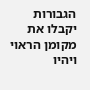הגבורות יקבלו את מקומן הראוי ויהיו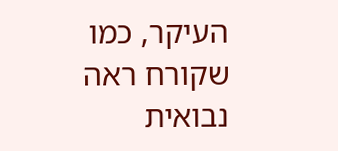העיקר, כמו שקורח ראה נבואית